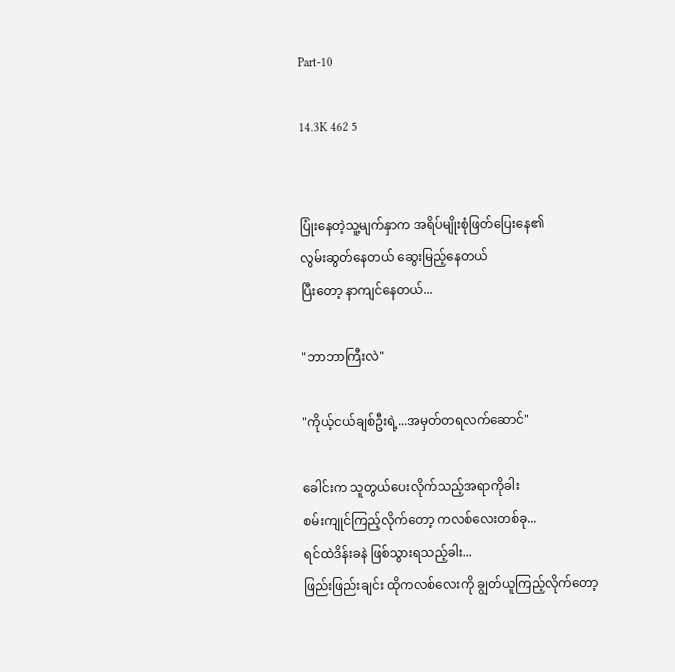Part-10

14.3K 462 5


ပြုံးနေတဲ့သူ့မျက်နှာက အရိပ်မျိုးစုံဖြတ်ပြေးနေ၏
လွမ်းဆွတ်နေတယ် ဆွေးမြည့်နေတယ်
ပြီးတော့ နာကျင်နေတယ်...

"ဘာဘာကြီးလဲ"

"ကိုယ့်ငယ်ချစ်ဦးရဲ့...အမှတ်တရလက်ဆောင်"

ခေါင်းက သူတွယ်ပေးလိုက်သည့်အရာကိုခါး
စမ်းကျုင်ကြည့်လိုက်တော့ ကလစ်လေးတစ်ခု...
ရင်ထဲဒိန်းခနဲ ဖြစ်သွားရသည့်ခါး...
ဖြည်းဖြည်းချင်း ထိုကလစ်လေးကို ချွတ်ယူကြည့်လိုက်တော့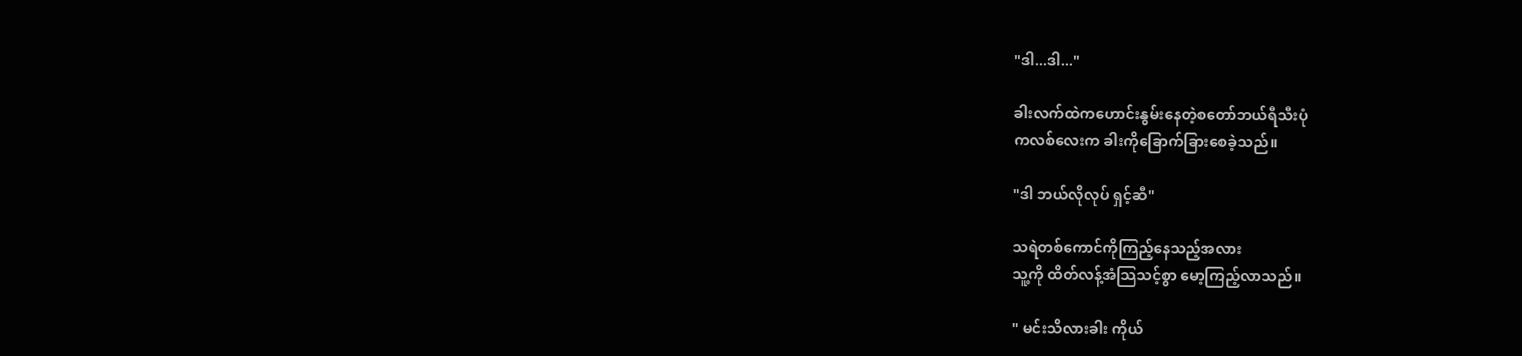"ဒါ...ဒါ..."

ခါးလက်ထဲကဟောင်းနွမ်းနေတဲ့စတော်ဘယ်ရီသီးပုံ
ကလစ်လေးက ခါးကိုခြောက်ခြားစေခဲ့သည်။

"ဒါ ဘယ်လိုလုပ် ရှင့်ဆီ"

သရဲတစ်ကောင်ကိုကြည့်နေသည့်အလား
သူ့ကို ထိတ်လန့်အံသြသင့်စွာ မော့ကြည့်လာသည်။

" မင်းသိလားခါး ကိုယ်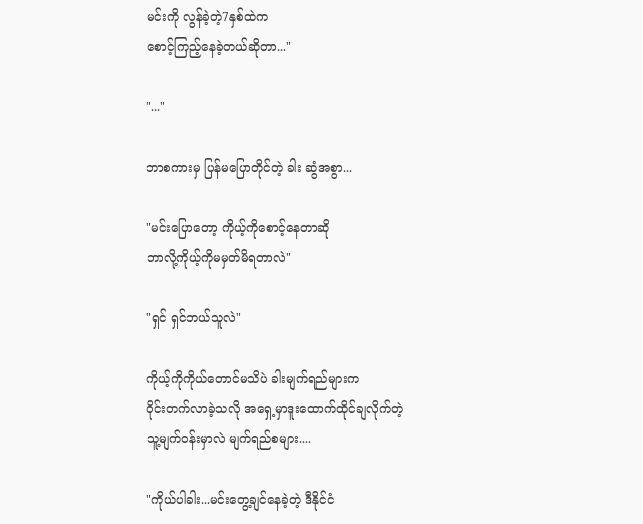မင်းကို လွန်ခဲ့တဲ့7နှစ်ထဲက
စောင့်ကြည့်နေခဲ့တယ်ဆိုတာ..."

"..."

ဘာစကားမှ ပြန်မပြောတိုင်တဲ့ ခါး ဆွံအစွာ...

"မင်းပြောတော့ ကိုယ့်ကိုစောင့်နေတာဆို
ဘာလို့ကိုယ့်ကိုမမှတ်မိရတာလဲ"

"ရှင် ရှင်ဘယ်သူလဲ"

ကိုယ့်ကိုကိုယ်တောင်မသိပဲ ခါးမျက်ရည်များက
၀ိုင်းတက်လာခဲ့သလို အရှေ့မှာဒူးထောက်ထိုင်ချလိုက်တဲ့
သူ့မျက်၀န်းမှာလဲ မျက်ရည်စများ....

"ကိုယ်ပါခါး...မင်းတွေ့ချင်နေခဲ့တဲ့ ဒီနိုင်ငံ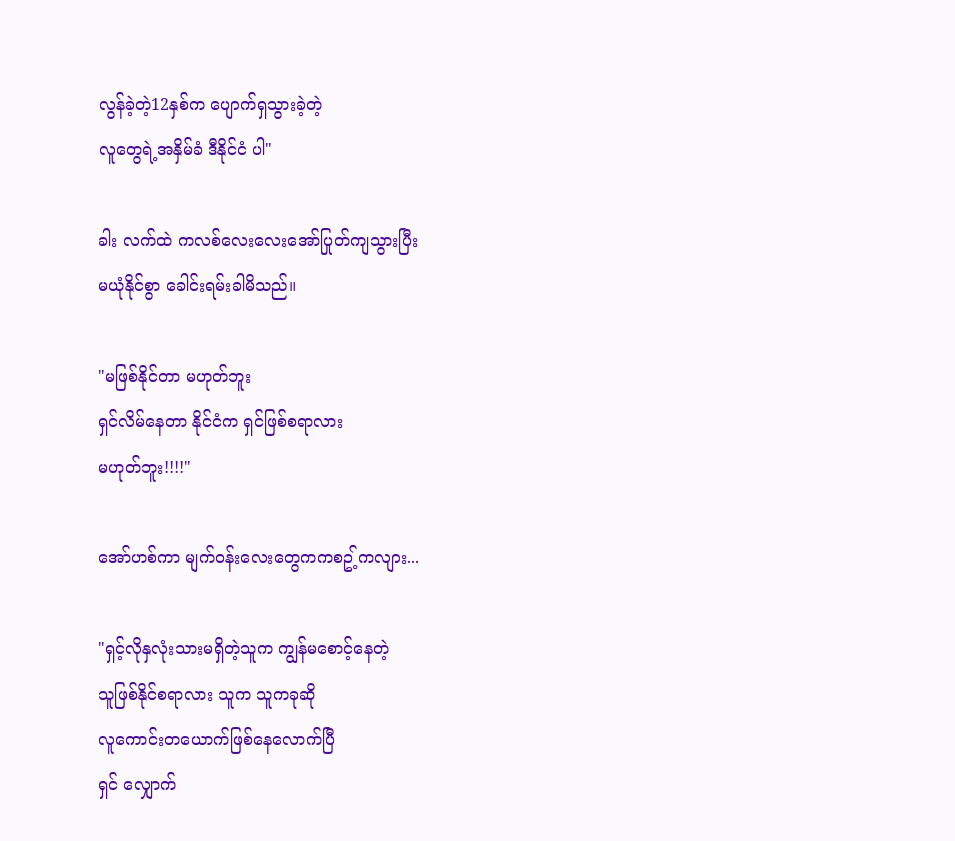လွန်ခဲ့တဲ့12နှစ်က ပျောက်ရှသွားခဲ့တဲ့
လူတွေရဲ့အနှိမ်ခံ ဒီနိုင်ငံ ပါ"

ခါး လက်ထဲ ကလစ်လေးလေးအော်ပြုတ်ကျသွားပြီး
မယုံနိုင်စွာ ခေါင်းရမ်းခါမိသည်။

"မဖြစ်နိုင်တာ မဟုတ်ဘူး
ရှင်လိမ်နေတာ နိုင်ငံက ရှင်ဖြစ်စရာလား
မဟုတ်ဘူး!!!!"

အော်ဟစ်ကာ မျက်၀န်းလေးတွေကကစဥ့်ကလျား...

"ရှင့်လိုနှလုံးသားမရှိတဲ့သူက ကျွန်မစောင့်နေတဲ့
သူဖြစ်နိုင်စရာလား သူက သူကခုဆို
လူကောင်းတယောက်ဖြစ်နေလောက်ပြီ
ရှင် လျှောက်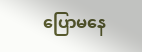ပြောမနေ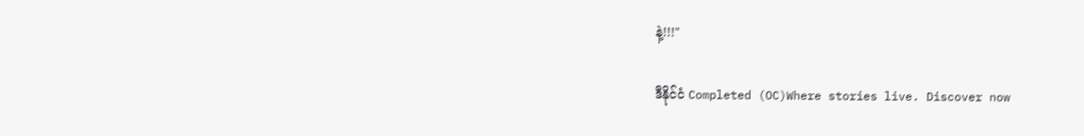နဲ့!!!"

ဒီနိုင်ငံ Completed (OC)Where stories live. Discover now